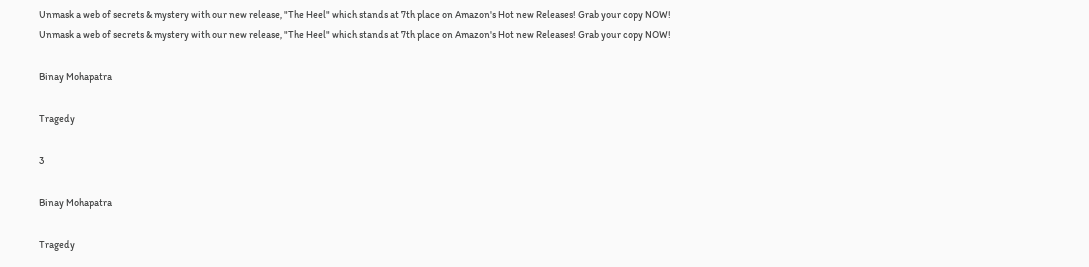Unmask a web of secrets & mystery with our new release, "The Heel" which stands at 7th place on Amazon's Hot new Releases! Grab your copy NOW!
Unmask a web of secrets & mystery with our new release, "The Heel" which stands at 7th place on Amazon's Hot new Releases! Grab your copy NOW!

Binay Mohapatra

Tragedy

3

Binay Mohapatra

Tragedy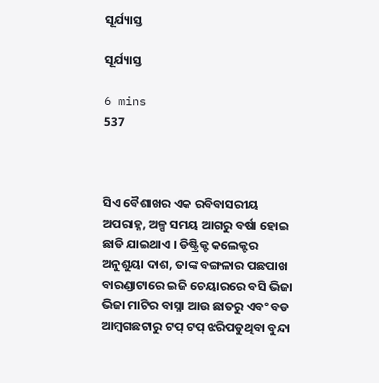ସୂର୍ଯ୍ୟାସ୍ତ

ସୂର୍ଯ୍ୟାସ୍ତ

6 mins
537



ସିଏ ବୈଶାଖର ଏକ ରବିବାସରୀୟ ଅପରାହ୍ନ, ଅଳ୍ପ ସମୟ ଆଗରୁ ବର୍ଷା ହୋଇ ଛାଡି ଯାଇଥାଏ । ଡିଷ୍ଟ୍ରିକ୍ଟ କଲେକ୍ଟର ଅନୁଶୁୟା ଦାଶ, ତାଙ୍କ ବଙ୍ଗଳାର ପଛପାଖ ବାରଣ୍ଡାଟାରେ ଇଜି ଚେୟାରରେ ବସି ଭିଜା ଭିଜା ମାଟିର ବାସ୍ନା ଆଉ ଛାତରୁ ଏବଂ ବଡ ଆମ୍ବଗଛଟାରୁ ଟପ୍ ଟପ୍ ଝରିପଡୁଥିବା ବୁନ୍ଦା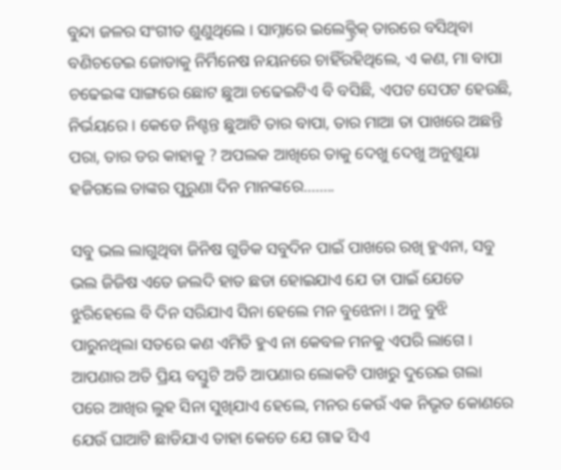ବୁନ୍ଦା ଜଳର ସଂଗୀତ ଶୁଣୁଥିଲେ । ସାମ୍ନାରେ ଇଲେକ୍ଟ୍ରିକ୍ ତାରରେ ବସିଥିବା ବଣିଚଡେଇ ଜୋଡାକୁ ନିର୍ମିନେଷ ନୟନରେ ଚାହିଁରହିଥିଲେ, ଏ କଣ, ମା ବାପା ଚଢେଇଙ୍କ ସାଙ୍ଗରେ ଛୋଟ ଛୁଆ ଚଢେଇଟିଏ ବି ବସିଛି, ଏପଟ ସେପଟ ହେଉଛି, ନିର୍ଭୟରେ । କେଡେ ନିଶ୍ଚନ୍ତ ଛୁଆଟି ତାର ବାପା, ତାର ମାଆ ତା ପାଖରେ ଅଛନ୍ତି ପରା, ତାର ଡର କାହାକୁ ? ଅପଲକ ଆଖିରେ ତାକୁ ଦେଖୁ ଦେଖୁ ଅନୁଶୁୟା ହଜିଗଲେ ତାଙ୍କର ପୁରୁଣା ଦିନ ମାନଙ୍କରେ........

ସବୁ ଭଲ ଲାଗୁଥିବା ଜିନିଷ ଗୁଡିକ ସବୁଦିନ ପାଇଁ ପାଖରେ ରଖି ହୁଏନା, ସବୁ ଭଲ ଜିଜିଷ ଏତେ ଜଲଦି ହାତ ଛଡା ହୋଇଯାଏ ଯେ ତା ପାଇଁ ଯେତେ ଝୁରିହେଲେ ବି ଦିନ ସରିଯାଏ ସିନା ହେଲେ ମନ ବୁଝେନା । ଅନୁ ବୁଝି ପାରୁନଥିଲା ସତରେ କଣ ଏମିତି ହୁଏ ନା କେବଳ ମନକୁ ଏପରି ଲାଗେ । ଆପଣାର ଅତି ପ୍ରିୟ ବସ୍ତୁଟି ଅତି ଆପଣାର ଲୋକଟି ପାଖରୁ ଦୁରେଇ ଗଲା ପରେ ଆଖିର ଲୁହ ସିନା ସୁଖିଯାଏ ହେଲେ, ମନର କେଉଁ ଏକ ନିଭୃତ କୋଣରେ ଯେଉଁ ଘାଆଟି ଛାଡିଯାଏ ତାହା କେତେ ଯେ ଗାଢ ସିଏ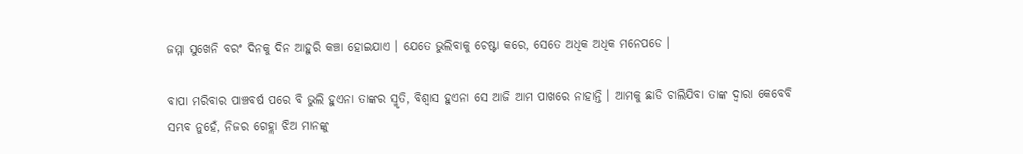ଜମ୍ମା ସୁଖେନି ବରଂ ଦିନକୁ ଦିନ ଆହୁରି କଞ୍ଚା ହୋଇଯାଏ । ଯେତେ ଭୁଲିବାକୁ ଚେଷ୍ଟା କରେ, ସେତେ ଅଧିକ ଅଧିକ ମନେପଡେ ।

ବାପା ମରିବାର ପାଞ୍ଚବର୍ଷ ପରେ ବି ଭୁଲି ହୁଏନା ତାଙ୍କର ସ୍ମୃତି, ବିଶ୍ୱାସ ହୁଏନା ସେ ଆଜି ଆମ ପାଖରେ ନାହାନ୍ତି । ଆମକୁ ଛାଡି ଚାଲିଯିବା ତାଙ୍କ ଦ୍ୱାରା କେବେବି ସମ୍ଭବ ନୁହେଁ, ନିଜର ଗେହ୍ଲା ଝିଅ ମାନଙ୍କୁ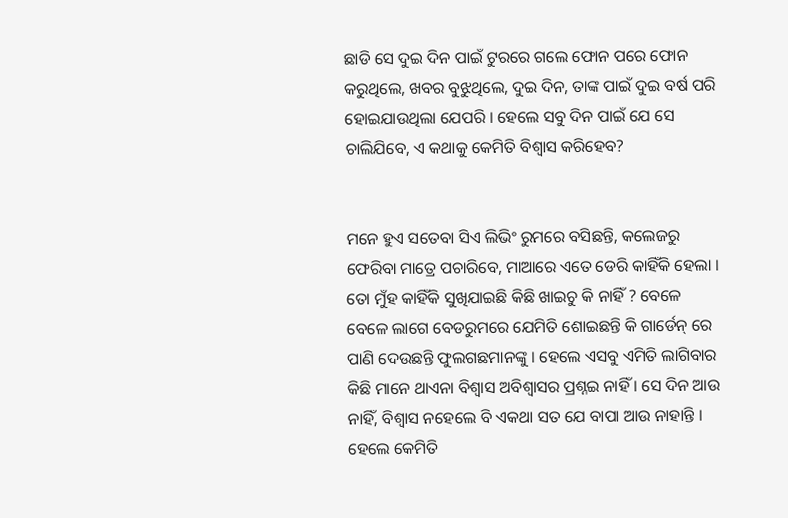ଛାଡି ସେ ଦୁଇ ଦିନ ପାଇଁ ଟୁରରେ ଗଲେ ଫୋନ ପରେ ଫୋନ କରୁଥିଲେ, ଖବର ବୁଝୁଥିଲେ, ଦୁଇ ଦିନ, ତାଙ୍କ ପାଇଁ ଦୁଇ ବର୍ଷ ପରି ହୋଇଯାଉଥିଲା ଯେପରି । ହେଲେ ସବୁ ଦିନ ପାଇଁ ଯେ ସେ ଚାଲିଯିବେ, ଏ କଥାକୁ କେମିତି ବିଶ୍ୱାସ କରିହେବ?


ମନେ ହୁଏ ସତେବା ସିଏ ଲିଭିଂ ରୁମରେ ବସିଛନ୍ତି, କଲେଜରୁ ଫେରିବା ମାତ୍ରେ ପଚାରିବେ, ମାଆରେ ଏତେ ଡେରି କାହିଁକି ହେଲା । ତୋ ମୁଁହ କାହିଁକି ସୁଖିଯାଇଛି କିଛି ଖାଇଚୁ କି ନାହିଁ ? ବେଳେ ବେଳେ ଲାଗେ ବେଡରୁମରେ ଯେମିତି ଶୋଇଛନ୍ତି କି ଗାର୍ଡେନ୍ ରେ ପାଣି ଦେଉଛନ୍ତି ଫୁଲଗଛମାନଙ୍କୁ । ହେଲେ ଏସବୁ ଏମିତି ଲାଗିବାର କିଛି ମାନେ ଥାଏନା ବିଶ୍ୱାସ ଅବିଶ୍ୱାସର ପ୍ରଶ୍ନଇ ନାହିଁ । ସେ ଦିନ ଆଉ ନାହିଁ, ବିଶ୍ୱାସ ନହେଲେ ବି ଏକଥା ସତ ଯେ ବାପା ଆଉ ନାହାନ୍ତି । ହେଲେ କେମିତି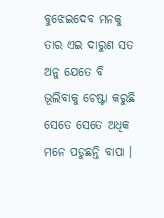ବୁଝେଇଦେବ ମନକୁ ତାର ଏଇ ଦାରୁଣ ସତ ଅନୁ ଯେତେ ବି ଭୂଲିବାକୁ ଚେଷ୍ଟା କରୁଛି ସେତେ ସେତେ ଅଧିକ ମନେ ପଡୁଛନ୍ତି ବାପା ।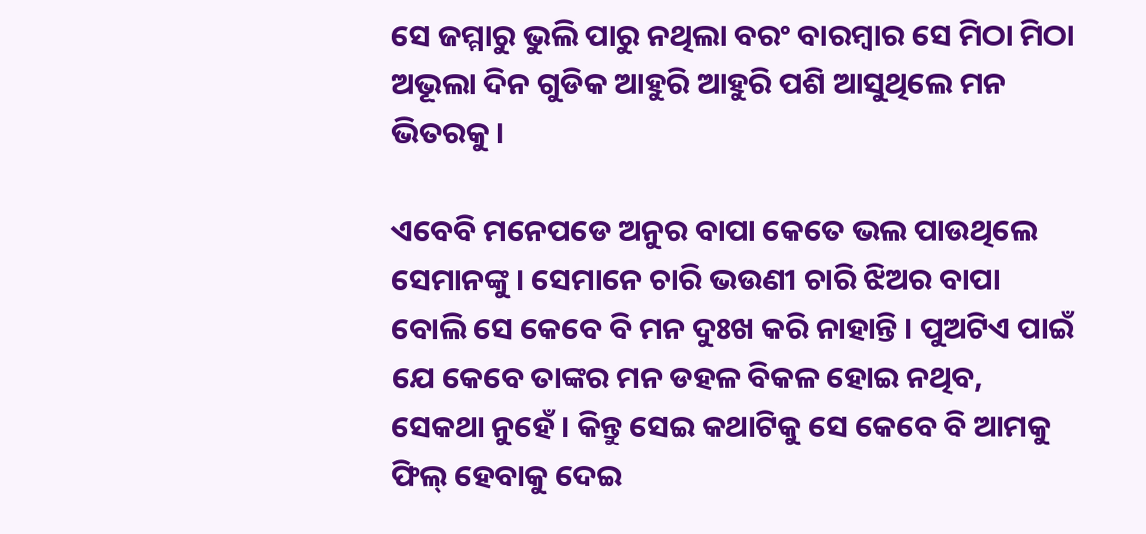ସେ ଜମ୍ମାରୁ ଭୁଲି ପାରୁ ନଥିଲା ବରଂ ବାରମ୍ବାର ସେ ମିଠା ମିଠା ଅଭୂଲା ଦିନ ଗୁଡିକ ଆହୁରି ଆହୁରି ପଶି ଆସୁଥିଲେ ମନ ଭିତରକୁ ।

ଏବେବି ମନେପଡେ ଅନୁର ବାପା କେତେ ଭଲ ପାଉଥିଲେ ସେମାନଙ୍କୁ । ସେମାନେ ଚାରି ଭଉଣୀ ଚାରି ଝିଅର ବାପା ବୋଲି ସେ କେବେ ବି ମନ ଦୁଃଖ କରି ନାହାନ୍ତି । ପୁଅଟିଏ ପାଇଁ ଯେ କେବେ ତାଙ୍କର ମନ ଡହଳ ବିକଳ ହୋଇ ନଥିବ, ସେକଥା ନୁହେଁ । କିନ୍ତୁ ସେଇ କଥାଟିକୁ ସେ କେବେ ବି ଆମକୁ ଫିଲ୍ ହେବାକୁ ଦେଇ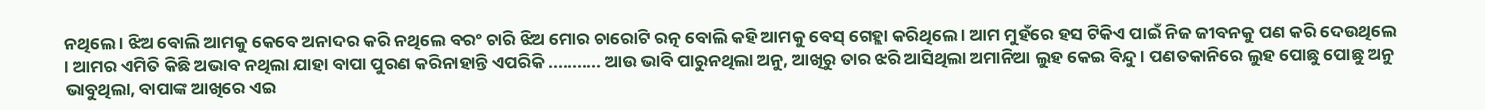ନଥିଲେ । ଝିଅ ବୋଲି ଆମକୁ କେବେ ଅନାଦର କରି ନଥିଲେ ବରଂ ଚାରି ଝିଅ ମୋର ଚାରୋଟି ରତ୍ନ ବୋଲି କହି ଆମକୁ ବେସ୍ ଗେହ୍ଲା କରିଥିଲେ । ଆମ ମୁହଁରେ ହସ ଟିକିଏ ପାଇଁ ନିଜ ଜୀବନକୁ ପଣ କରି ଦେଉଥିଲେ । ଆମର ଏମିତି କିଛି ଅଭାବ ନଥିଲା ଯାହା ବାପା ପୁରଣ କରିନାହାନ୍ତି ଏପରିକି ........... ଆଉ ଭାବି ପାରୁନଥିଲା ଅନୁ, ଆଖିରୁ ତାର ଝରି ଆସିଥିଲା ଅମାନିଆ ଲୁହ କେଇ ବିନ୍ଦୁ । ପଣତକାନିରେ ଲୁହ ପୋଛୁ ପୋଛୁ ଅନୁ ଭାବୁଥିଲା, ବାପାଙ୍କ ଆଖିରେ ଏଇ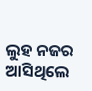ଲୁହ ନଜର ଆସିଥିଲେ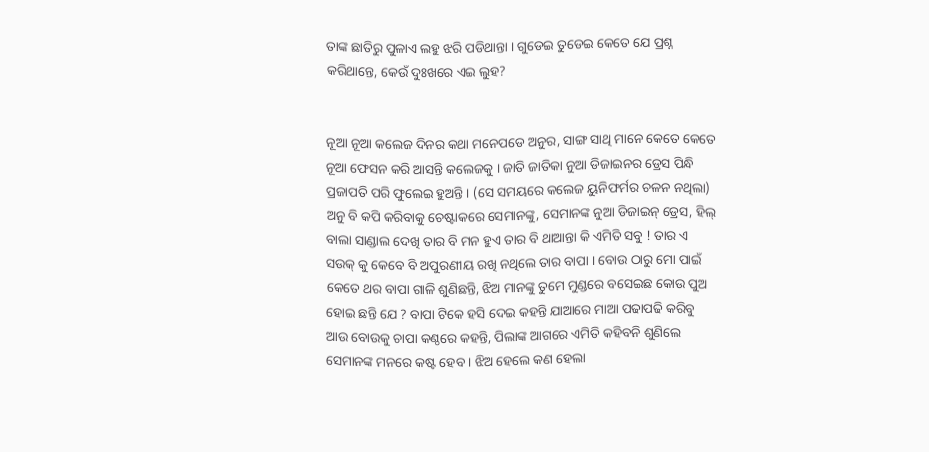ତାଙ୍କ ଛାତିରୁ ପୁଳାଏ ଲହୁ ଝରି ପଡିଥାନ୍ତା । ଗୁଡେଇ ତୁଡେଇ କେତେ ଯେ ପ୍ରଶ୍ନ କରିଥାନ୍ତେ, କେଉଁ ଦୁଃଖରେ ଏଇ ଲୁହ?


ନୂଆ ନୂଆ କଲେଜ ଦିନର କଥା ମନେପଡେ ଅନୁର, ସାଙ୍ଗ ସାଥି ମାନେ କେତେ କେତେ ନୂଆ ଫେସନ କରି ଆସନ୍ତି କଲେଜକୁ । ଜାତି ଜାତିକା ନୁଆ ଡିଜାଇନର ଡ୍ରେସ ପିନ୍ଧି ପ୍ରଜାପତି ପରି ଫୁଲେଇ ହୁଅନ୍ତି । (ସେ ସମୟରେ କଲେଜ ୟୁନିଫର୍ମର ଚଳନ ନଥିଲା) ଅନୁ ବି କପି କରିବାକୁ ଚେଷ୍ଟାକରେ ସେମାନଙ୍କୁ, ସେମାନଙ୍କ ନୁଆ ଡିଜାଇନ୍ ଡ୍ରେସ, ହିଲ୍ ବାଲା ସାଣ୍ଡାଲ ଦେଖି ତାର ବି ମନ ହୁଏ ତାର ବି ଥାଆନ୍ତା କି ଏମିତି ସବୁ ! ତାର ଏ ସଉକ୍ କୁ କେବେ ବି ଅପୁରଣୀୟ ରଖି ନଥିଲେ ତାର ବାପା । ବୋଉ ଠାରୁ ମୋ ପାଇଁ କେତେ ଥର ବାପା ଗାଳି ଶୁଣିଛନ୍ତି, ଝିଅ ମାନଙ୍କୁ ତୁମେ ମୁଣ୍ଡରେ ବସେଇଛ କୋଉ ପୁଅ ହୋଇ ଛନ୍ତି ଯେ ? ବାପା ଟିକେ ହସି ଦେଇ କହନ୍ତି ଯାଆରେ ମାଆ ପଢାପଢି କରିବୁ ଆଉ ବୋଉକୁ ଚାପା କଣ୍ଠରେ କହନ୍ତି, ପିଲାଙ୍କ ଆଗରେ ଏମିତି କହିବନି ଶୁଣିଲେ ସେମାନଙ୍କ ମନରେ କଷ୍ଟ ହେବ । ଝିଅ ହେଲେ କଣ ହେଲା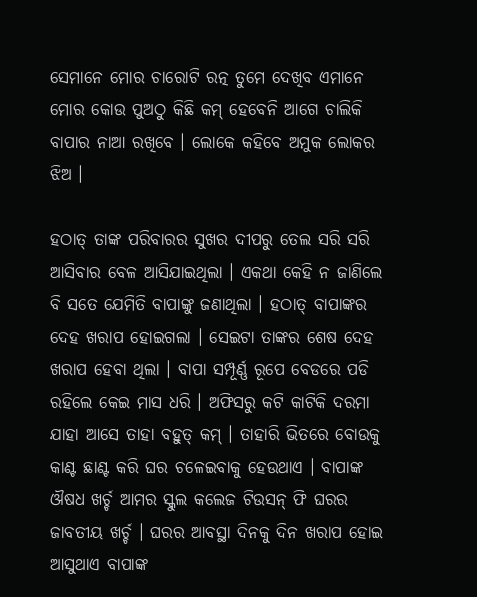ସେମାନେ ମୋର ଚାରୋଟି ରତ୍ନ ତୁମେ ଦେଖିବ ଏମାନେ ମୋର କୋଉ ପୁଅଠୁ କିଛି କମ୍ ହେବେନି ଆଗେ ଚାଲିକି ବାପାର ନାଆ ରଖିବେ । ଲୋକେ କହିବେ ଅମୁକ ଲୋକର ଝିଅ ।

ହଠାତ୍ ତାଙ୍କ ପରିବାରର ସୁଖର ଦୀପରୁ ତେଲ ସରି ସରି ଆସିବାର ବେଳ ଆସିଯାଇଥିଲା । ଏକଥା କେହି ନ ଜାଣିଲେ ବି ସତେ ଯେମିତି ବାପାଙ୍କୁ ଜଣାଥିଲା । ହଠାତ୍ ବାପାଙ୍କର ଦେହ ଖରାପ ହୋଇଗଲା । ସେଇଟା ତାଙ୍କର ଶେଷ ଦେହ ଖରାପ ହେବା ଥିଲା । ବାପା ସମ୍ପୂର୍ଣ୍ଣ ରୂପେ ବେଡରେ ପଡି ରହିଲେ କେଇ ମାସ ଧରି । ଅଫିସରୁ କଟି କାଟିକି ଦରମା ଯାହା ଆସେ ତାହା ବହୁତ୍ କମ୍ । ତାହାରି ଭିତରେ ବୋଉକୁ କାଣ୍ଟ ଛାଣ୍ଟ କରି ଘର ଚଳେଇବାକୁ ହେଉଥାଏ । ବାପାଙ୍କ ଔଷଧ ଖର୍ଚ୍ଚ ଆମର ସ୍କୁଲ କଲେଜ ଟିଉସନ୍ ଫି ଘରର ଜାବତୀୟ ଖର୍ଚ୍ଚ । ଘରର ଆବସ୍ଥା ଦିନକୁ ଦିନ ଖରାପ ହୋଇ ଆସୁଥାଏ ବାପାଙ୍କ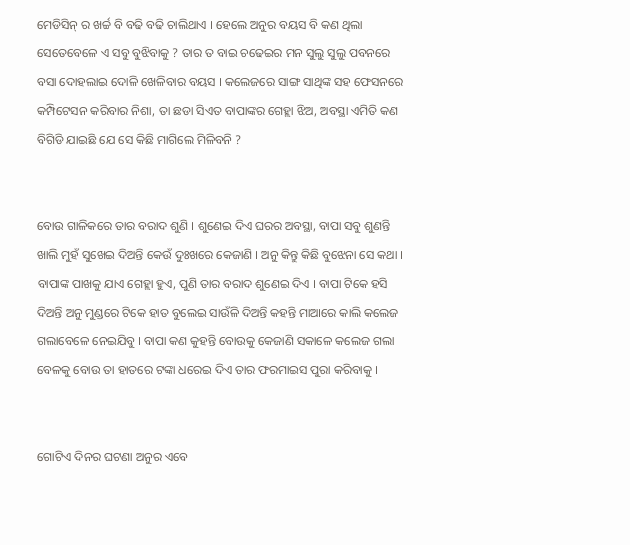ମେଡିସିନ୍ ର ଖର୍ଚ୍ଚ ବି ବଢି ବଢି ଚାଲିଥାଏ । ହେଲେ ଅନୁର ବୟସ ବି କଣ ଥିଲା ସେତେବେଳେ ଏ ସବୁ ବୁଝିବାକୁ ? ତାର ତ ବାଇ ଚଢେଇର ମନ ସୁଲୁ ସୁଲୁ ପବନରେ ବସା ଦୋହଲାଇ ଦୋଳି ଖେଳିବାର ବୟସ । କଲେଜରେ ସାଙ୍ଗ ସାଥିଙ୍କ ସହ ଫେସନରେ କମ୍ପିଟେସନ କରିବାର ନିଶା, ତା ଛଡା ସିଏତ ବାପାଙ୍କର ଗେହ୍ଲା ଝିଅ, ଅବସ୍ଥା ଏମିତି କଣ ବିଗିଡି ଯାଇଛି ଯେ ସେ କିଛି ମାଗିଲେ ମିଳିବନି ?


ବୋଉ ଗାଳିକରେ ତାର ବରାଦ ଶୁଣି । ଶୁଣେଇ ଦିଏ ଘରର ଅବସ୍ଥା, ବାପା ସବୁ ଶୁଣନ୍ତି ଖାଲି ମୁହଁ ସୁଖେଇ ଦିଅନ୍ତି କେଉଁ ଦୁଃଖରେ କେଜାଣି । ଅନୁ କିନ୍ତୁ କିଛି ବୁଝେନା ସେ କଥା । ବାପାଙ୍କ ପାଖକୁ ଯାଏ ଗେହ୍ଲା ହୁଏ, ପୁଣି ତାର ବରାଦ ଶୁଣେଇ ଦିଏ । ବାପା ଟିକେ ହସି ଦିଅନ୍ତି ଅନୁ ମୁଣ୍ଡରେ ଟିକେ ହାତ ବୁଲେଇ ସାଉଁଳି ଦିଅନ୍ତି କହନ୍ତି ମାଆରେ କାଲି କଲେଜ ଗଲାବେଳେ ନେଇଯିବୁ । ବାପା କଣ କୁହନ୍ତି ବୋଉକୁ କେଜାଣି ସକାଳେ କଲେଜ ଗଲା ବେଳକୁ ବୋଉ ତା ହାତରେ ଟଙ୍କା ଧରେଇ ଦିଏ ତାର ଫରମାଇସ ପୁରା କରିବାକୁ ।


ଗୋଟିଏ ଦିନର ଘଟଣା ଅନୁର ଏବେ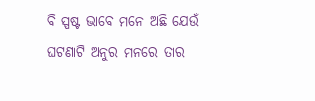ବି ସ୍ପଷ୍ଟ ଭାବେ ମନେ ଅଛି ଯେଉଁ ଘଟଣାଟି ଅନୁର ମନରେ ତାର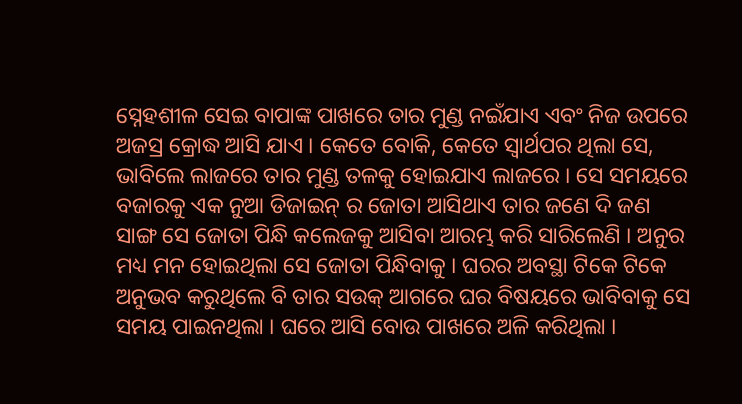ସ୍ନେହଶୀଳ ସେଇ ବାପାଙ୍କ ପାଖରେ ତାର ମୁଣ୍ଡ ନଇଁଯାଏ ଏବଂ ନିଜ ଉପରେ ଅଜସ୍ର କ୍ରୋଦ୍ଧ ଆସି ଯାଏ । କେତେ ବୋକି, କେତେ ସ୍ୱାର୍ଥପର ଥିଲା ସେ, ଭାବିଲେ ଲାଜରେ ତାର ମୁଣ୍ଡ ତଳକୁ ହୋଇଯାଏ ଲାଜରେ । ସେ ସମୟରେ ବଜାରକୁ ଏକ ନୁଆ ଡିଜାଇନ୍ ର ଜୋତା ଆସିଥାଏ ତାର ଜଣେ ଦି ଜଣ ସାଙ୍ଗ ସେ ଜୋତା ପିନ୍ଧି କଲେଜକୁ ଆସିବା ଆରମ୍ଭ କରି ସାରିଲେଣି । ଅନୁର ମଧ୍ୟ ମନ ହୋଇଥିଲା ସେ ଜୋତା ପିନ୍ଧିବାକୁ । ଘରର ଅବସ୍ଥା ଟିକେ ଟିକେ ଅନୁଭବ କରୁଥିଲେ ବି ତାର ସଉକ୍ ଆଗରେ ଘର ବିଷୟରେ ଭାବିବାକୁ ସେ ସମୟ ପାଇନଥିଲା । ଘରେ ଆସି ବୋଉ ପାଖରେ ଅଳି କରିଥିଲା ।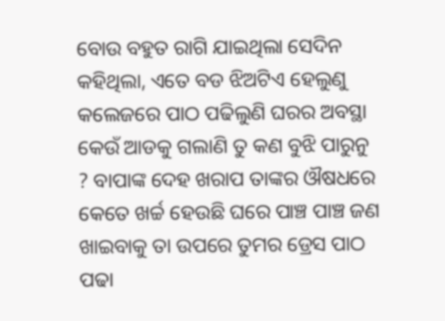ବୋଉ ବହୁତ ରାଗି ଯାଇଥିଲା ସେଦିନ କହିଥିଲା, ଏତେ ବଡ ଝିଅଟିଏ ହେଲୁଣୁ କଲେଜରେ ପାଠ ପଢିଲୁଣି ଘରର ଅବସ୍ଥା କେଉଁ ଆଡକୁ ଗଲାଣି ତୁ କଣ ବୁଝି ପାରୁନୁ ? ବାପାଙ୍କ ଦେହ ଖରାପ ତାଙ୍କର ଔଷଧରେ କେତେ ଖର୍ଚ୍ଚ ହେଉଛି ଘରେ ପାଞ୍ଚ ପାଞ୍ଚ ଜଣ ଖାଇବାକୁ ତା ଉପରେ ତୁମର ଡ୍ରେସ ପାଠ ପଢା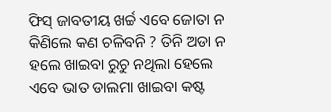ଫିସ୍ ଜାବତୀୟ ଖର୍ଚ୍ଚ ଏବେ ଜୋତା ନ କିଣିଲେ କଣ ଚଳିବନି ? ତିନି ଅଡା ନ ହଲେ ଖାଇବା ରୁଚୁ ନଥିଲା ହେଲେ ଏବେ ଭାତ ଡାଲମା ଖାଇବା କଷ୍ଟ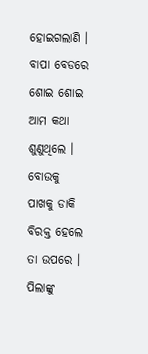ହୋଇଗଲାଣି । ବାପା ବେଡରେ ଶୋଇ ଶୋଇ ଆମ କଥା ଶୁଣୁଥିଲେ । ବୋଉକୁ ପାଖକୁ ଡାକି ବିରକ୍ତ ହେଲେ ତା ଉପରେ । ପିଲାଙ୍କୁ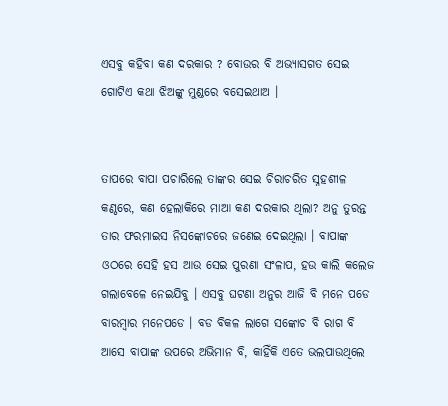ଏସବୁ କହିବା କଣ ଦରକାର ? ବୋଉର ବି ଅଭ୍ୟାସଗତ ସେଇ ଗୋଟିଏ କଥା ଝିଅଙ୍କୁ ମୁଣ୍ଡରେ ବସେଇଥାଅ ।


ତାପରେ ବାପା ପଚାରିଲେ ତାଙ୍କର ସେଇ ଚିରାଚରିତ ସ୍ନହଶୀଳ କଣ୍ଠରେ, କଣ ହେଲାକିରେ ମାଆ କଣ ଦରକାର ଥିଲା? ଅନୁ ତୁରନ୍ତ ତାର ଫରମାଇସ ନିସଙ୍କୋଚରେ ଜଣେଇ ଦେଇଥିଲା । ବାପାଙ୍କ ଓଠରେ ସେହି ହସ ଆଉ ସେଇ ପୁରଣା ସଂଳାପ, ହଉ କାଲି କଲେଜ ଗଲାବେଳେ ନେଇଯିବୁ । ଏସବୁ ଘଟଣା ଅନୁର ଆଜି ବି ମନେ ପଡେ ବାରମ୍ବାର ମନେପଡେ । ବଡ ବିକଳ ଲାଗେ ସଙ୍କୋଚ ବି ରାଗ ବି ଆସେ ବାପାଙ୍କ ଉପରେ ଅଭିମାନ ବି, କାହିଁକି ଏତେ ଭଲପାଉଥିଲେ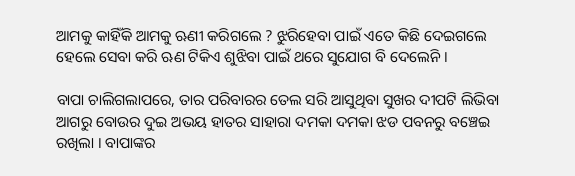ଆମକୁ କାହିଁକି ଆମକୁ ଋଣୀ କରିଗଲେ ? ଝୁରିହେବା ପାଇଁ ଏତେ କିଛି ଦେଇଗଲେ ହେଲେ ସେବା କରି ଋଣ ଟିକିଏ ଶୁଝିବା ପାଇଁ ଥରେ ସୁଯୋଗ ବି ଦେଲେନି ।

ବାପା ଚାଲିଗଲାପରେ, ତାର ପରିବାରର ତେଲ ସରି ଆସୁଥିବା ସୁଖର ଦୀପଟି ଲିଭିବା ଆଗରୁ ବୋଉର ଦୁଇ ଅଭୟ ହାତର ସାହାରା ଦମକା ଦମକା ଝଡ ପବନରୁ ବଞ୍ଚେଇ ରଖିଲା । ବାପାଙ୍କର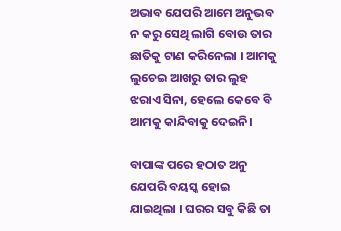ଅଭାବ ଯେପରି ଆମେ ଅନୁଭବ ନ କରୁ ସେଥି ଲାଗି ବୋଉ ତାର ଛାତିକୁ ଟାଣ କରିନେଲା । ଆମକୁ ଲୁଚେଇ ଆଖରୁ ତାର ଲୁହ ଝରାଏ ସିନା, ହେଲେ କେବେ ବି ଆମକୁ କାନ୍ଦିବାକୁ ଦେଇନି।

ବାପାଙ୍କ ପରେ ହଠାତ ଅନୁ ଯେପରି ବୟସ୍କ ହୋଇ ଯାଇଥିଲା । ଘରର ସବୁ କିଛି ତା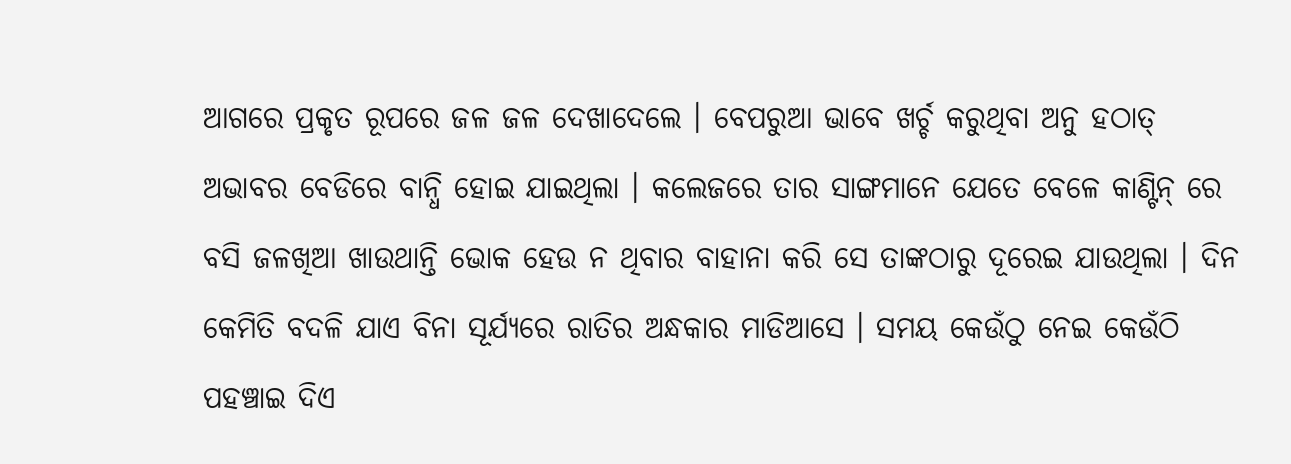ଆଗରେ ପ୍ରକୃତ ରୂପରେ ଜଳ ଜଳ ଦେଖାଦେଲେ । ବେପରୁଆ ଭାବେ ଖର୍ଚ୍ଚ କରୁଥିବା ଅନୁ ହଠାତ୍ ଅଭାବର ବେଡିରେ ବାନ୍ଧି ହୋଇ ଯାଇଥିଲା । କଲେଜରେ ତାର ସାଙ୍ଗମାନେ ଯେତେ ବେଳେ କାଣ୍ଟିନ୍ ରେ ବସି ଜଳଖିଆ ଖାଉଥାନ୍ତି ଭୋକ ହେଉ ନ ଥିବାର ବାହାନା କରି ସେ ତାଙ୍କଠାରୁ ଦୂରେଇ ଯାଉଥିଲା । ଦିନ କେମିତି ବଦଳି ଯାଏ ବିନା ସୂର୍ଯ୍ୟରେ ରାତିର ଅନ୍ଧକାର ମାଡିଆସେ । ସମୟ କେଉଁଠୁ ନେଇ କେଉଁଠି ପହଞ୍ଚାଇ ଦିଏ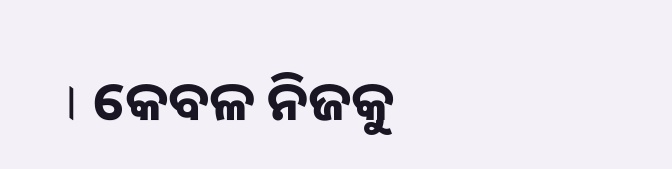। କେବଳ ନିଜକୁ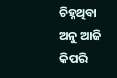ଚିହ୍ନଥିବା ଅନୁ ଆଜି କିପରି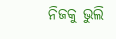ନିଜକୁ ଭୁଲି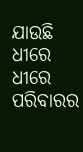ଯାଉଛି ଧୀରେ ଧୀରେ ପରିବାରର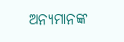ଅନ୍ୟମାନଙ୍କ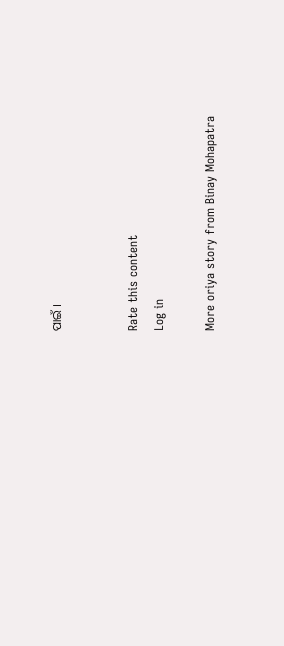ପାଇଁ ।


Rate this content
Log in

More oriya story from Binay Mohapatra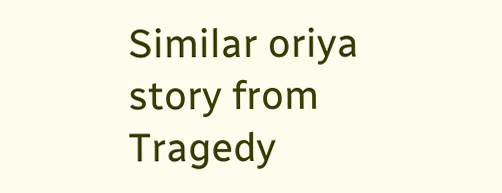Similar oriya story from Tragedy